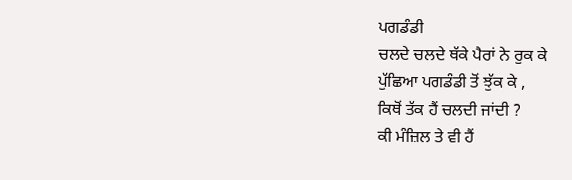ਪਗਡੰਡੀ
ਚਲਦੇ ਚਲਦੇ ਥੱਕੇ ਪੈਰਾਂ ਨੇ ਰੁਕ ਕੇ
ਪੁੱਛਿਆ ਪਗਡੰਡੀ ਤੋਂ ਝੁੱਕ ਕੇ ,
ਕਿਥੋਂ ਤੱਕ ਹੈਂ ਚਲਦੀ ਜਾਂਦੀ ?
ਕੀ ਮੰਜ਼ਿਲ ਤੇ ਵੀ ਹੈਂ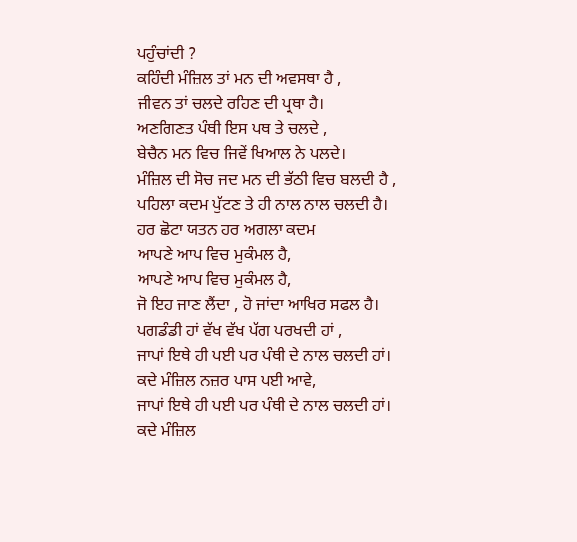ਪਹੁੰਚਾਂਦੀ ?
ਕਹਿੰਦੀ ਮੰਜ਼ਿਲ ਤਾਂ ਮਨ ਦੀ ਅਵਸਥਾ ਹੈ ,
ਜੀਵਨ ਤਾਂ ਚਲਦੇ ਰਹਿਣ ਦੀ ਪ੍ਰਥਾ ਹੈ।
ਅਣਗਿਣਤ ਪੰਥੀ ਇਸ ਪਥ ਤੇ ਚਲਦੇ ,
ਬੇਚੈਨ ਮਨ ਵਿਚ ਜਿਵੇਂ ਖਿਆਲ ਨੇ ਪਲਦੇ।
ਮੰਜ਼ਿਲ ਦੀ ਸੋਚ ਜਦ ਮਨ ਦੀ ਭੱਠੀ ਵਿਚ ਬਲਦੀ ਹੈ ,
ਪਹਿਲਾ ਕਦਮ ਪੁੱਟਣ ਤੇ ਹੀ ਨਾਲ ਨਾਲ ਚਲਦੀ ਹੈ।
ਹਰ ਛੋਟਾ ਯਤਨ ਹਰ ਅਗਲਾ ਕਦਮ
ਆਪਣੇ ਆਪ ਵਿਚ ਮੁਕੰਮਲ ਹੈ,
ਆਪਣੇ ਆਪ ਵਿਚ ਮੁਕੰਮਲ ਹੈ,
ਜੋ ਇਹ ਜਾਣ ਲੈਂਦਾ , ਹੋ ਜਾਂਦਾ ਆਖਿਰ ਸਫਲ ਹੈ।
ਪਗਡੰਡੀ ਹਾਂ ਵੱਖ ਵੱਖ ਪੱਗ ਪਰਖਦੀ ਹਾਂ ,
ਜਾਪਾਂ ਇਥੇ ਹੀ ਪਈ ਪਰ ਪੰਥੀ ਦੇ ਨਾਲ ਚਲਦੀ ਹਾਂ।
ਕਦੇ ਮੰਜ਼ਿਲ ਨਜ਼ਰ ਪਾਸ ਪਈ ਆਵੇ,
ਜਾਪਾਂ ਇਥੇ ਹੀ ਪਈ ਪਰ ਪੰਥੀ ਦੇ ਨਾਲ ਚਲਦੀ ਹਾਂ।
ਕਦੇ ਮੰਜ਼ਿਲ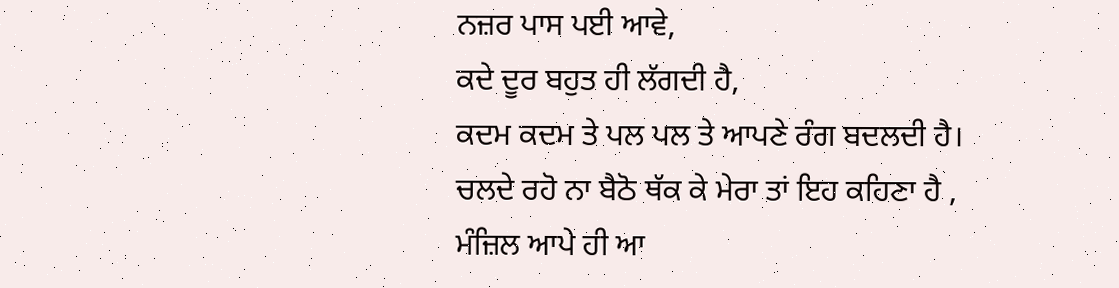ਨਜ਼ਰ ਪਾਸ ਪਈ ਆਵੇ,
ਕਦੇ ਦੂਰ ਬਹੁਤ ਹੀ ਲੱਗਦੀ ਹੈ,
ਕਦਮ ਕਦਮ ਤੇ ਪਲ ਪਲ ਤੇ ਆਪਣੇ ਰੰਗ ਬਦਲਦੀ ਹੈ।
ਚਲਦੇ ਰਹੋ ਨਾ ਬੈਠੋ ਥੱਕ ਕੇ ਮੇਰਾ ਤਾਂ ਇਹ ਕਹਿਣਾ ਹੈ ,
ਮੰਜ਼ਿਲ ਆਪੇ ਹੀ ਆ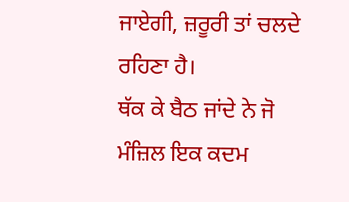ਜਾਏਗੀ, ਜ਼ਰੂਰੀ ਤਾਂ ਚਲਦੇ ਰਹਿਣਾ ਹੈ।
ਥੱਕ ਕੇ ਬੈਠ ਜਾਂਦੇ ਨੇ ਜੋ ਮੰਜ਼ਿਲ ਇਕ ਕਦਮ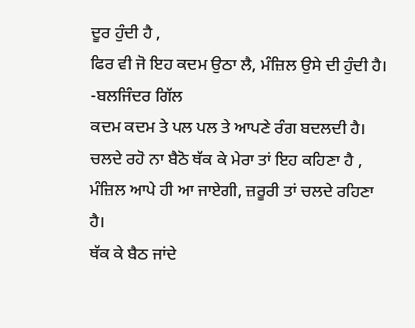ਦੂਰ ਹੁੰਦੀ ਹੈ ,
ਫਿਰ ਵੀ ਜੋ ਇਹ ਕਦਮ ਉਠਾ ਲੈ, ਮੰਜ਼ਿਲ ਉਸੇ ਦੀ ਹੁੰਦੀ ਹੈ।
-ਬਲਜਿੰਦਰ ਗਿੱਲ
ਕਦਮ ਕਦਮ ਤੇ ਪਲ ਪਲ ਤੇ ਆਪਣੇ ਰੰਗ ਬਦਲਦੀ ਹੈ।
ਚਲਦੇ ਰਹੋ ਨਾ ਬੈਠੋ ਥੱਕ ਕੇ ਮੇਰਾ ਤਾਂ ਇਹ ਕਹਿਣਾ ਹੈ ,
ਮੰਜ਼ਿਲ ਆਪੇ ਹੀ ਆ ਜਾਏਗੀ, ਜ਼ਰੂਰੀ ਤਾਂ ਚਲਦੇ ਰਹਿਣਾ ਹੈ।
ਥੱਕ ਕੇ ਬੈਠ ਜਾਂਦੇ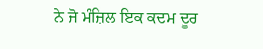ਨੇ ਜੋ ਮੰਜ਼ਿਲ ਇਕ ਕਦਮ ਦੂਰ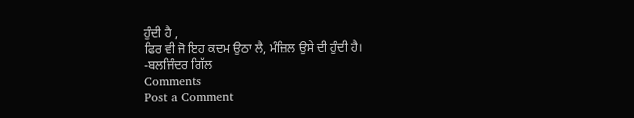ਹੁੰਦੀ ਹੈ ,
ਫਿਰ ਵੀ ਜੋ ਇਹ ਕਦਮ ਉਠਾ ਲੈ, ਮੰਜ਼ਿਲ ਉਸੇ ਦੀ ਹੁੰਦੀ ਹੈ।
-ਬਲਜਿੰਦਰ ਗਿੱਲ
Comments
Post a Comment